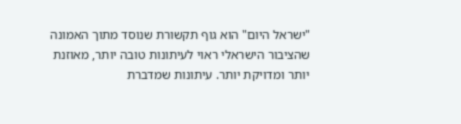"ישראל היום" הוא גוף תקשורת שנוסד מתוך האמונה שהציבור הישראלי ראוי לעיתונות טובה יותר, מאוזנת יותר ומדויקת יותר. עיתונות שמדברת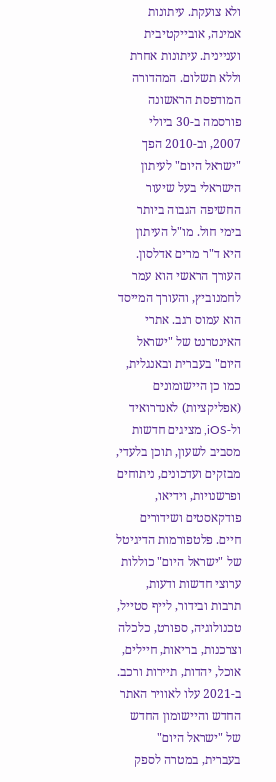ולא צועקת. עיתונות אמינה, אובייקטיבית ועניינית. עיתונות אחרת וללא תשלום. המהדורה המודפסת הראשונה פורסמה ב-30 ביולי 2007, וב-2010 הפך "ישראל היום" לעיתון הישראלי בעל שיעור החשיפה הגבוה ביותר בימי חול. מו"ל העיתון היא ד"ר מרים אדלסון. העורך הראשי הוא עמר לחמנוביץ, והעורך המייסד הוא עמוס רגב. אתרי האינטרנט של "ישראל היום" בעברית ובאנגלית, כמו כן היישומונים (אפליקציות) לאנדרואיד ול-iOS, מציגים חדשות מסביב לשעון, תוכן בלעדי, מבזקים ועדכונים, ניתוחים ופרשנויות, וידיאו, פודקאסטים ושידורים חיים. פלטפורמות הדיגיטל של "ישראל היום" כוללות ערוצי חדשות ודעות, תרבות ובידור, לייף סטייל, טכנולוגיה, ספורט, כלכלה וצרכנות, בריאות, חיילים, אוכל, יהדות, תיירות ורכב. ב-2021 עלו לאוויר האתר החדש והיישומון החדש של "ישראל היום" בעברית, במטרה לספק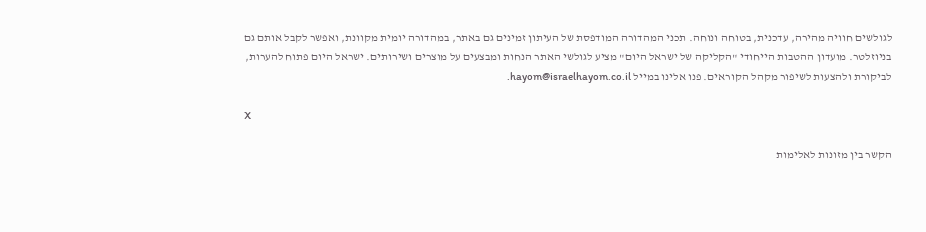לגולשים חוויה מהירה, עדכנית, בטוחה ונוחה. תכני המהדורה המודפסת של העיתון זמינים גם באתר, במהדורה יומית מקוונת, ואפשר לקבל אותם גם בניוזלטר. מועדון ההטבות הייחודי "הקליקה של ישראל היום" מציע לגולשי האתר הנחות ומבצעים על מוצרים ושירותים. ישראל היום פתוח להערות, לביקורת ולהצעות לשיפור מקהל הקוראים. פנו אלינו במייל hayom@israelhayom.co.il.

X

הקשר בין מזונות לאלימות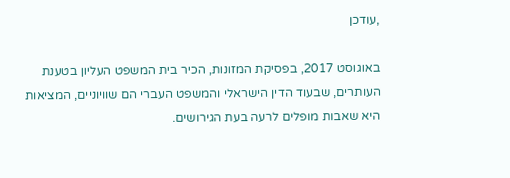,עודכן

באוגוסט 2017, בפסיקת המזונות, הכיר בית המשפט העליון בטענת העותרים, שבעוד הדין הישראלי והמשפט העברי הם שוויוניים, המציאות היא שאבות מופלים לרעה בעת הגירושים.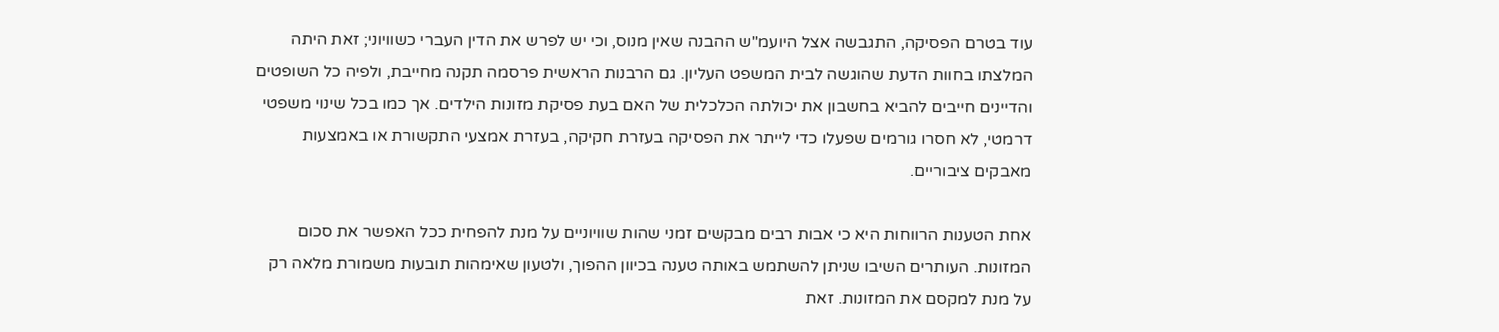עוד בטרם הפסיקה, התגבשה אצל היועמ"ש ההבנה שאין מנוס, וכי יש לפרש את הדין העברי כשוויוני; זאת היתה המלצתו בחוות הדעת שהוגשה לבית המשפט העליון. גם הרבנות הראשית פרסמה תקנה מחייבת, ולפיה כל השופטים והדיינים חייבים להביא בחשבון את יכולתה הכלכלית של האם בעת פסיקת מזונות הילדים. אך כמו בכל שינוי משפטי דרמטי, לא חסרו גורמים שפעלו כדי לייתר את הפסיקה בעזרת חקיקה, בעזרת אמצעי התקשורת או באמצעות מאבקים ציבוריים.

אחת הטענות הרווחות היא כי אבות רבים מבקשים זמני שהות שוויוניים על מנת להפחית ככל האפשר את סכום המזונות. העותרים השיבו שניתן להשתמש באותה טענה בכיוון ההפוך, ולטעון שאימהות תובעות משמורת מלאה רק על מנת למקסם את המזונות. זאת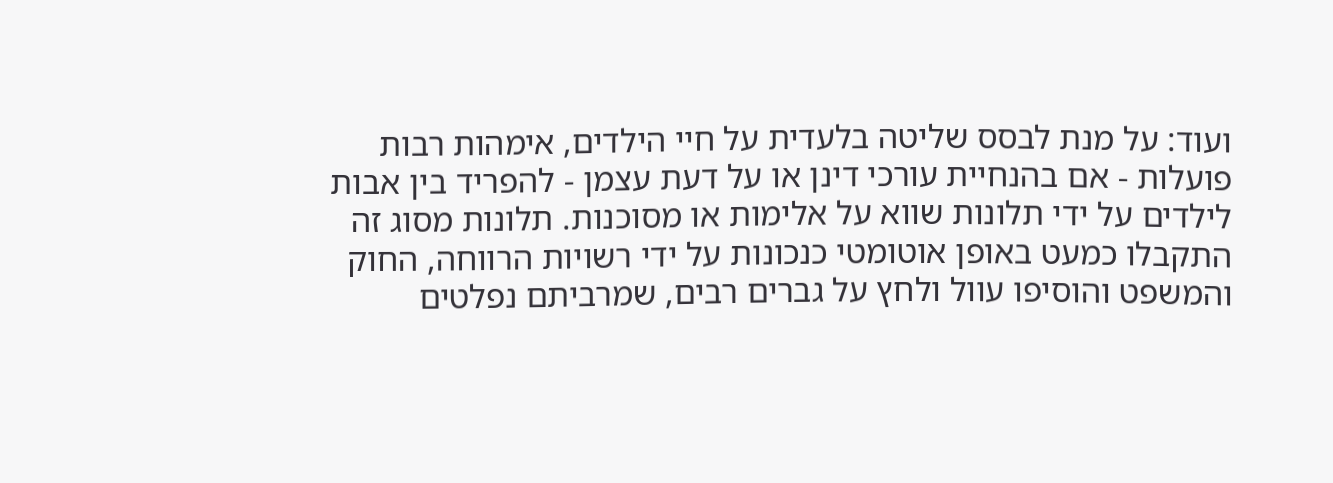ועוד: על מנת לבסס שליטה בלעדית על חיי הילדים, אימהות רבות פועלות - אם בהנחיית עורכי דינן או על דעת עצמן - להפריד בין אבות לילדים על ידי תלונות שווא על אלימות או מסוכנות. תלונות מסוג זה התקבלו כמעט באופן אוטומטי כנכונות על ידי רשויות הרווחה, החוק והמשפט והוסיפו עוול ולחץ על גברים רבים, שמרביתם נפלטים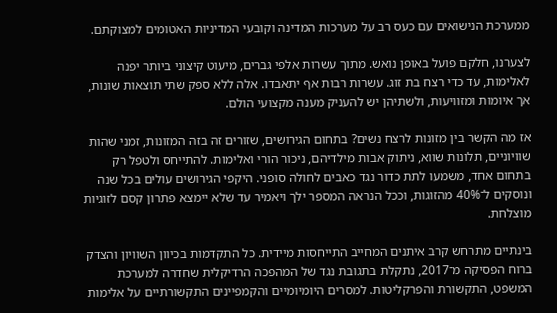ממערכת הנישואים עם כעס רב על מערכות המדינה וקובעי המדיניות האטומים למצוקתם.

לצערנו, חלקם פועל באופן נואש. מתוך עשרות אלפי גברים, מיעוט קיצוני ביותר יפנה לאלימות, עד כדי רצח בת זוג. עשרות רבות אף יתאבדו. אלה ללא ספק שתי תוצאות שונות, אך איומות ומזוויעות, ולשתיהן יש להעניק מענה מקצועי הולם.

אז מה הקשר בין מזונות לרצח נשים? בתחום הגירושים, שזורים זה בזה המזונות, זמני שהות שוויוניים, תלונות שווא, ניתוק אבות מילדיהם, ניכור הורי ואלימות. להתייחס ולטפל רק בתחום אחד, משמעו לתת כדור נגד כאבים לחולה סופני. היקפי הגירושים עולים בכל שנה ונוסקים ל־40% מהזוגות, וככל הנראה המספר ילך ויאמיר עד שלא יימצא פתרון קסם לזוגיות מוצלחת.

בינתיים מתרחש קרב איתנים המחייב התייחסות מיידית. כל התקדמות בכיוון השוויון והצדק ברוח הפסיקה מ־2017, נתקלת בתגובת נגד של המהפכה הרדיקלית שחדרה למערכת המשפט, התקשורת והפרקליטות. למסרים היומיומיים והקמפיינים התקשורתיים על אלימות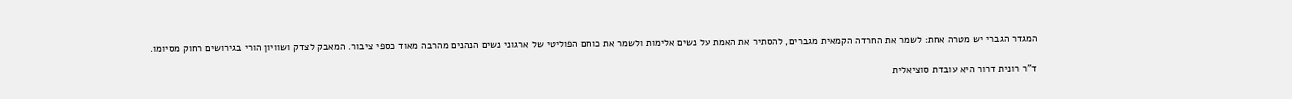המגדר הגברי יש מטרה אחת: לשמר את החרדה הקמאית מגברים, להסתיר את האמת על נשים אלימות ולשמר את כוחם הפוליטי של ארגוני נשים הנהנים מהרבה מאוד כספי ציבור. המאבק לצדק ושוויון הורי בגירושים רחוק מסיומו.

ד"ר רונית דרור היא עובדת סוציאלית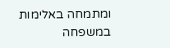ומתמחה באלימות במשפחה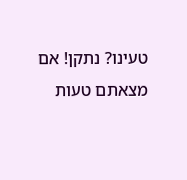טעינו? נתקן! אם מצאתם טעות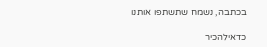בכתבה, נשמח שתשתפו אותנו

כדאילהכיר